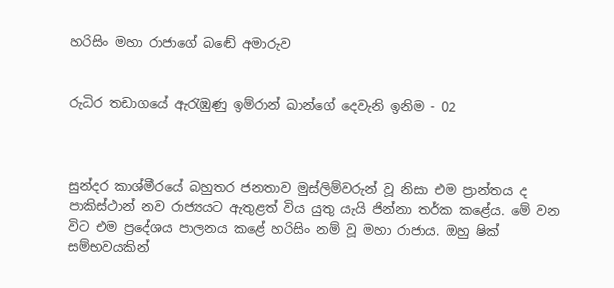හරිසිං මහා රාජාගේ බඬේ අමාරුව


රුධිර තඩාගයේ ඇරැඹුණු ඉම්රාන් ඛාන්ගේ දෙවැනි ඉනිම - 02



සුන්දර කාශ්මීරයේ බහුතර ජනතාව මුස්ලිම්වරුන් වූ නිසා එම ප්‍රාන්තය ද පාකිස්ථාන් නව රාජ්‍යයට ඇතුළත් විය යුතු යැයි ජින්නා තර්ක කළේය. මේ වන විට එම ප්‍රදේශය පාලනය කළේ හරිසිං නම් වූ මහා රාජාය. ඔහු ෂික් සම්භවයකින්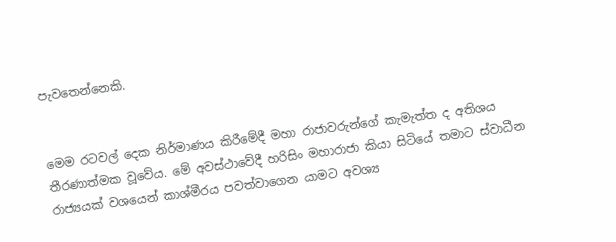පැවතෙන්නෙකි.


මෙම රටවල් දෙක නිර්මාණය කිරීමේදී මහා රාජාවරුන්ගේ කැමැත්ත ද අතිශය තීරණාත්මක වූවේය. මේ අවස්ථාවේදී හරිසිං මහාරාජා කියා සිටියේ තමාට ස්වාධීන රාජ්‍යයක් වශයෙන් කාශ්මීරය පවත්වාගෙන යාමට අවශ්‍ය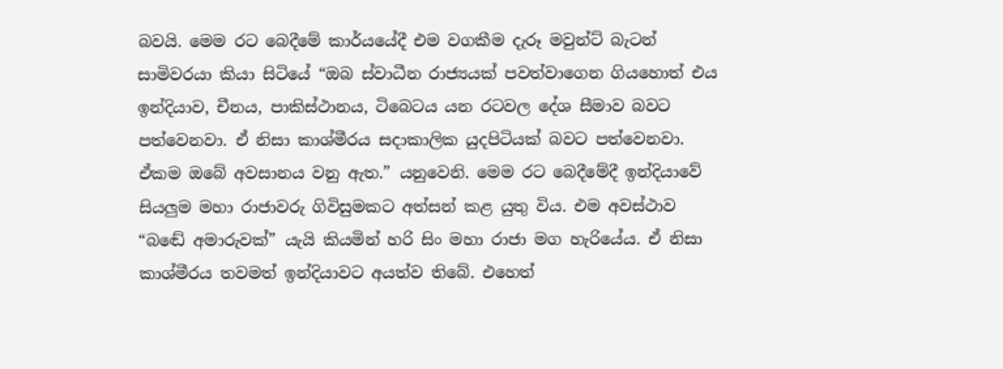බවයි. මෙම රට බෙදීමේ කාර්යයේදී එම වගකීම දැරූ මවුන්ට් බැටන් සාමිවරයා කියා සිටියේ “ඔබ ස්වාධීන රාජ්‍යයක් පවත්වාගෙන ගියහොත් එය ඉන්දියාව, චීනය, පාකිස්ථානය, ටිබෙටය යන රටවල දේශ සීමාව බවට පත්වෙනවා. ඒ නිසා කාශ්මීරය සදාකාලික යුදපිටියක් බවට පත්වෙනවා. ඒකම ඔබේ අවසානය වනු ඇත.” යනුවෙනි. මෙම රට බෙදීමේදී ඉන්දියාවේ සියලුම මහා රාජාවරු ගිවිසුමකට අත්සන් කළ යුතු විය. එම අවස්ථාව “බඬේ අමාරුවක්” යැයි කියමින් හරි සිං මහා රාජා මග හැරියේය. ඒ නිසා කාශ්මීරය තවමත් ඉන්දියාවට අයත්ව තිබේ. එහෙත්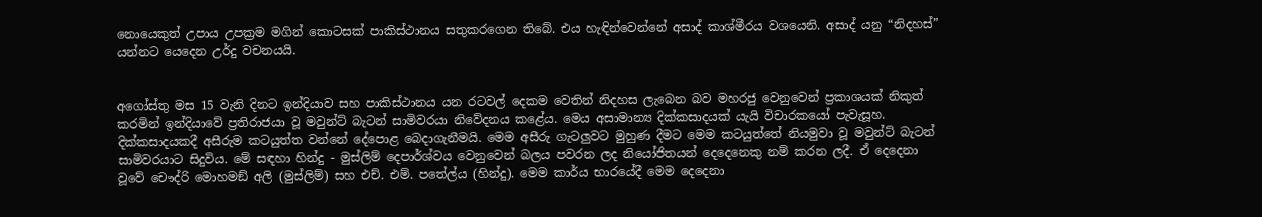නොයෙකුත් උපාය උපක්‍රම මගින් කොටසක් පාකිස්ථානය සතුකරගෙන තිබේ. එය හැඳින්වෙන්නේ අසාද් කාශ්මීරය වශයෙනි. අසාද් යනු “නිදහස්” යන්නට යෙදෙන උර්දු වචනයයි.


අගෝස්තු මස 15 වැනි දිනට ඉන්දියාව සහ පාකිස්ථානය යන රටවල් දෙකම වෙතින් නිදහස ලැබෙන බව මහරජු වෙනුවෙන් ප්‍රකාශයක් නිකුත් කරමින් ඉන්දියාවේ ප්‍රතිරාජයා වූ මවුන්ට් බැටන් සාමිවරයා නිවේදනය කළේය. මෙය අසාමාන්‍ය දික්කසාදයක් යැයි විචාරකයෝ පැවැසූහ. දික්කසාදයකදී අසීරුම කටයුත්ත වන්නේ දේපොළ බෙදාගැනීමයි. මෙම අසීරු ගැටලුවට මුහුණ දීමට මෙම කටයුත්තේ නියමුවා වූ මවුන්ට් බැටන් සාමිවරයාට සිදුවිය. මේ සඳහා හින්දු - මුස්ලිම් දෙපාර්ශ්වය වෙනුවෙන් බලය පවරන ලද නියෝජිතයන් දෙදෙනෙකු නම් කරන ලදී. ඒ දෙදෙනා වූවේ චෞද්රි මොහමඞ් අලි (මුස්ලිම්) සහ එච්. එම්. පතේල්ය (හින්දු). මෙම කාර්ය භාරයේදී මෙම දෙදෙනා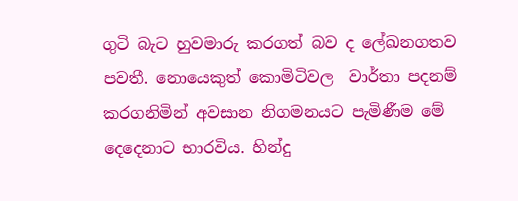ගුටි බැට හුවමාරු කරගත් බව ද ලේඛනගතව පවතී. නොයෙකුත් කොමිටිවල  වාර්තා පදනම් කරගනිමින් අවසාන නිගමනයට පැමිණීම මේ දෙදෙනාට භාරවිය. හින්දු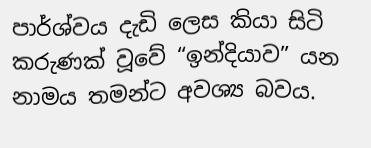පාර්ශ්වය දැඩි ලෙස කියා සිටි  කරුණක් වූවේ “ඉන්දියාව” යන නාමය තමන්ට අවශ්‍ය බවය.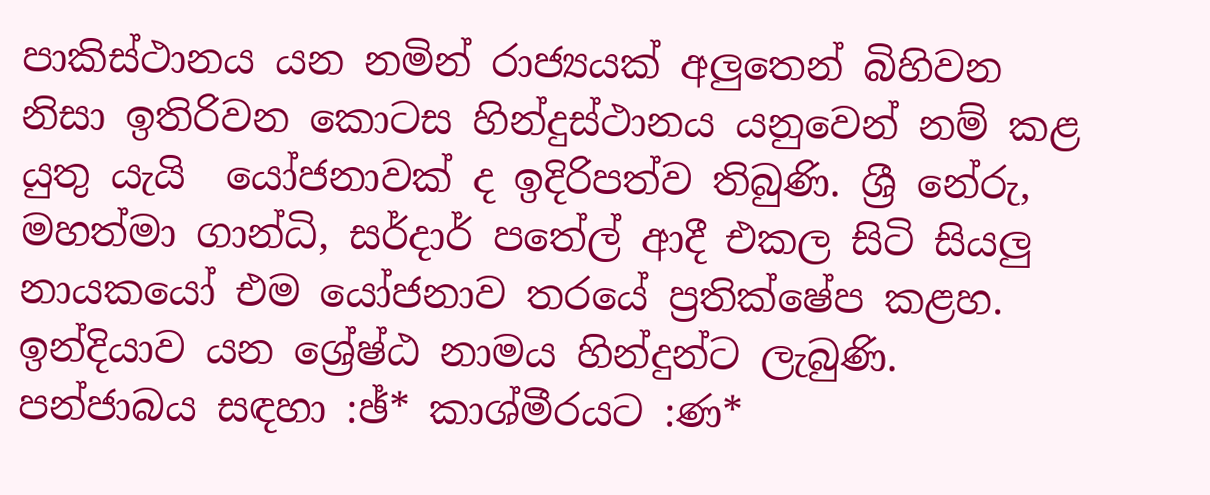පාකිස්ථානය යන නමින් රාජ්‍යයක් අලුතෙන් බිහිවන නිසා ඉතිරිවන කොටස හින්දුස්ථානය යනුවෙන් නම් කළ යුතු යැයි  යෝජනාවක් ද ඉදිරිපත්ව තිබුණි. ශ්‍රී නේරු, මහත්මා ගාන්ධි, සර්දාර් පතේල් ආදී එකල සිටි සියලු නායකයෝ එම යෝජනාව තරයේ ප්‍රතික්ෂේප කළහ. ඉන්දියාව යන ශ්‍රේෂ්ඨ නාමය හින්දුන්ට ලැබුණි. පන්ජාබය සඳහා :ඡ්* කාශ්මීරයට :ණ*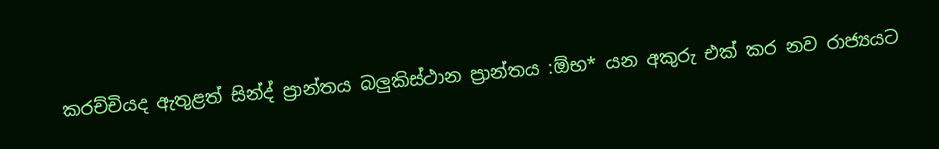කරච්චියද ඇතුළත් සින්ද් ප්‍රාන්තය බලුකිස්ථාන ප්‍රාන්තය :ඕභ* යන අකුරු එක් කර නව රාජ්‍යයට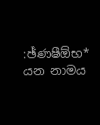:ඡ්ණෂීඕභ*  යන නාමය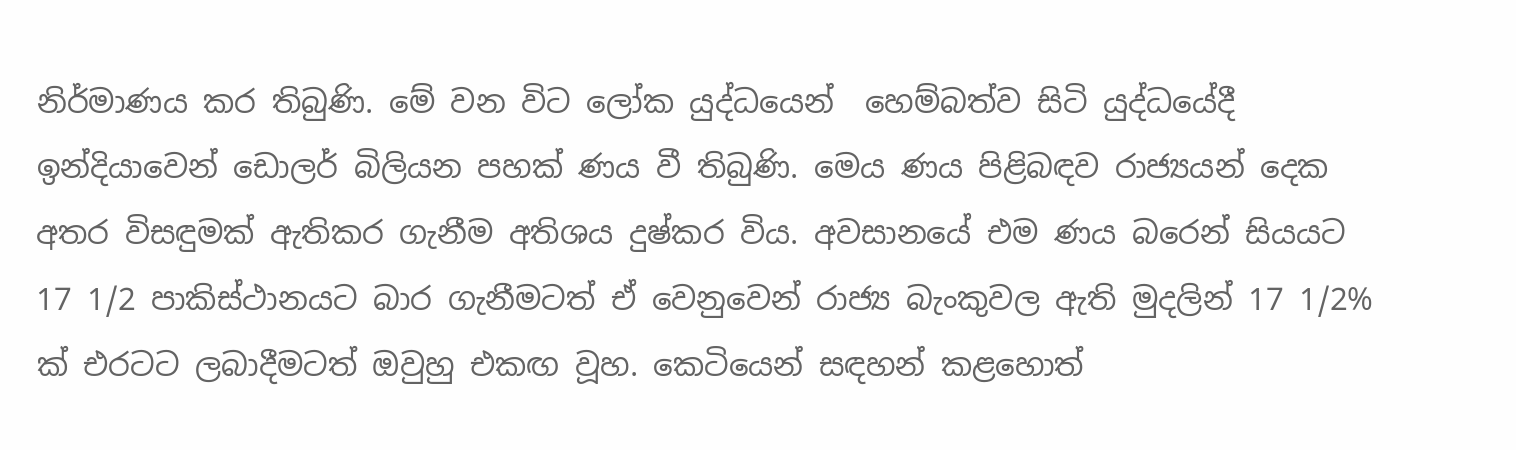නිර්මාණය කර තිබුණි. මේ වන විට ලෝක යුද්ධයෙන්  හෙම්බත්ව සිටි යුද්ධයේදී ඉන්දියාවෙන් ඩොලර් බිලියන පහක් ණය වී තිබුණි. මෙය ණය පිළිබඳව රාජ්‍යයන් දෙක අතර විසඳුමක් ඇතිකර ගැනීම අතිශය දුෂ්කර විය. අවසානයේ එම ණය බරෙන් සියයට 17 1/2 පාකිස්ථානයට බාර ගැනීමටත් ඒ වෙනුවෙන් රාජ්‍ය බැංකුවල ඇති මුදලින් 17 1/2% ක් එරටට ලබාදීමටත් ඔවුහු එකඟ වූහ. කෙටියෙන් සඳහන් කළහොත්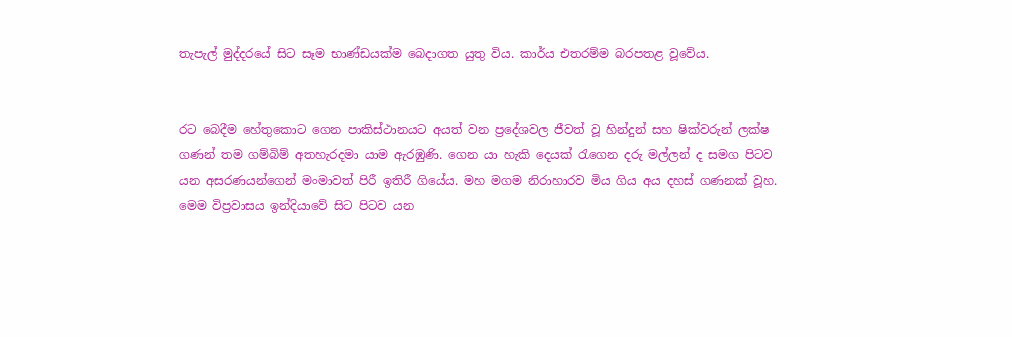තැපැල් මුද්දරයේ සිට සෑම භාණ්ඩයක්ම බෙදාගත යුතු විය. කාර්ය එතරම්ම බරපතළ වූවේය.


රට බෙදීම හේතුකොට ගෙන පාකිස්ථානයට අයත් වන ප්‍රදේශවල ජීවත් වූ හින්දුන් සහ ෂික්වරුන් ලක්ෂ ගණන් තම ගම්බිම් අතහැරදමා යාම ඇරඹුණි. ගෙන යා හැකි දෙයක් රැගෙන දරු මල්ලන් ද සමග පිටව යන අසරණයන්ගෙන් මංමාවත් පිරී ඉතිරී ගියේය. මහ මගම නිරාහාරව මිය ගිය අය දහස් ගණනක් වූහ. මෙම විප්‍රවාසය ඉන්දියාවේ සිට පිටව යන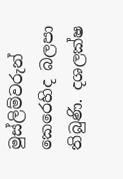මුස්ලිම්වරුන් කෙරෙහිද බලපා තිබුණි. දශලක්ෂ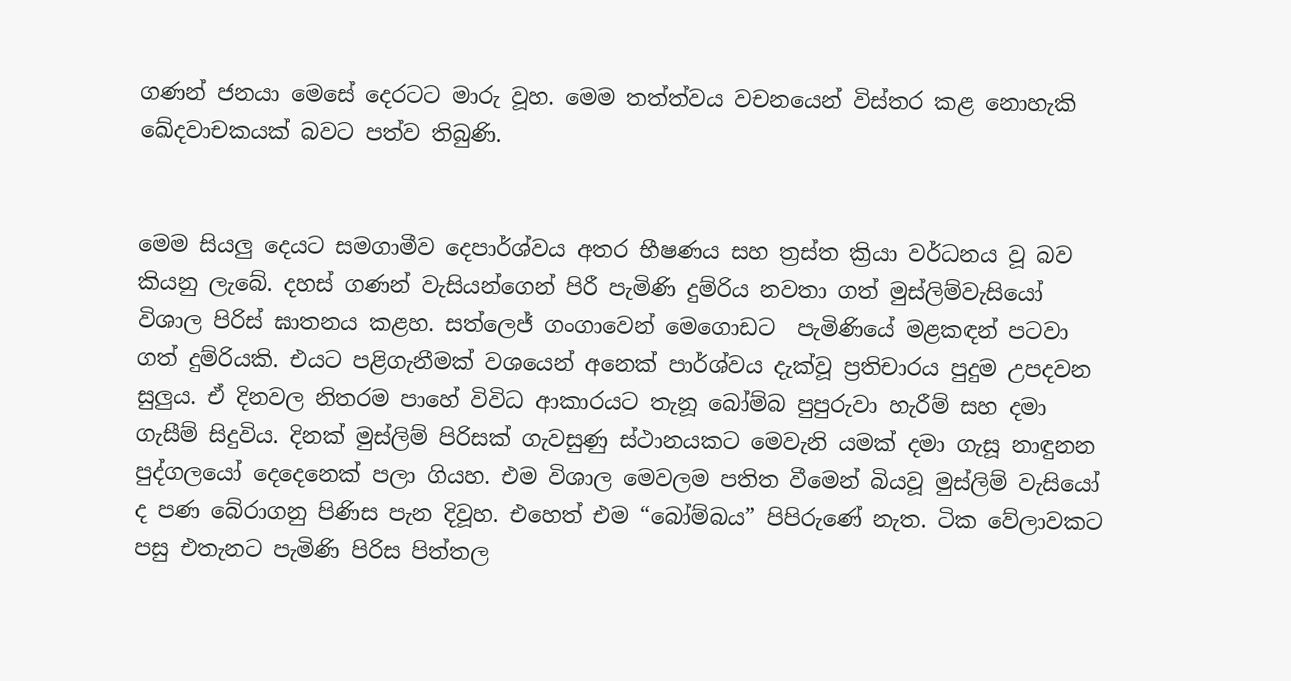ගණන් ජනයා මෙසේ දෙරටට මාරු වූහ. මෙම තත්ත්වය වචනයෙන් විස්තර කළ නොහැකි ඛේදවාචකයක් බවට පත්ව තිබුණි.


මෙම සියලු දෙයට සමගාමීව දෙපාර්ශ්වය අතර භීෂණය සහ ත්‍රස්ත ක්‍රියා වර්ධනය වූ බව කියනු ලැබේ. දහස් ගණන් වැසියන්ගෙන් පිරී පැමිණි දුම්රිය නවතා ගත් මුස්ලිම්වැසියෝ විශාල පිරිස් ඝාතනය කළහ. සත්ලෙජ් ගංගාවෙන් මෙගොඩට  පැමිණියේ මළකඳන් පටවා ගත් දුම්රියකි. එයට පළිගැනීමක් වශයෙන් අනෙක් පාර්ශ්වය දැක්වූ ප්‍රතිචාරය පුදුම උපදවන සුලුය. ඒ දිනවල නිතරම පාහේ විවිධ ආකාරයට තැනූ බෝම්බ පුපුරුවා හැරීම් සහ දමා ගැසීම් සිදුවිය. දිනක් මුස්ලිම් පිරිසක් ගැවසුණු ස්ථානයකට මෙවැනි යමක් දමා ගැසූ නාඳුනන පුද්ගලයෝ දෙදෙනෙක් පලා ගියහ. එම විශාල මෙවලම පතිත වීමෙන් බියවූ මුස්ලිම් වැසියෝ ද පණ බේරාගනු පිණිස පැන දිවූහ. එහෙත් එම “බෝම්බය” පිපිරුණේ නැත. ටික වේලාවකට පසු එතැනට පැමිණි පිරිස පිත්තල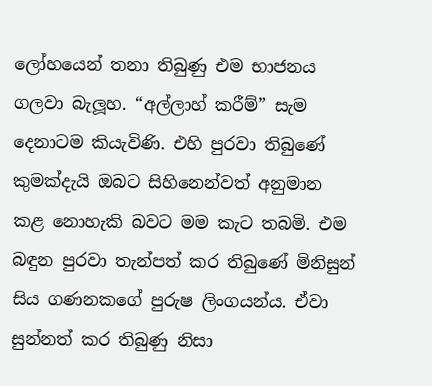ලෝහයෙන් තනා තිබුණු එම භාජනය ගලවා බැලූහ. “අල්ලාහ් කරීම්” සැම දෙනාටම කියැවිණි. එහි පුරවා තිබුණේ කුමක්දැයි ඔබට සිහිනෙන්වත් අනුමාන කළ නොහැකි බවට මම කැට තබමි. එම බඳුන පුරවා තැන්පත් කර තිබුණේ මිනිසුන් සිය ගණනකගේ පුරුෂ ලිංගයන්ය. ඒවා සුන්නත් කර තිබුණු නිසා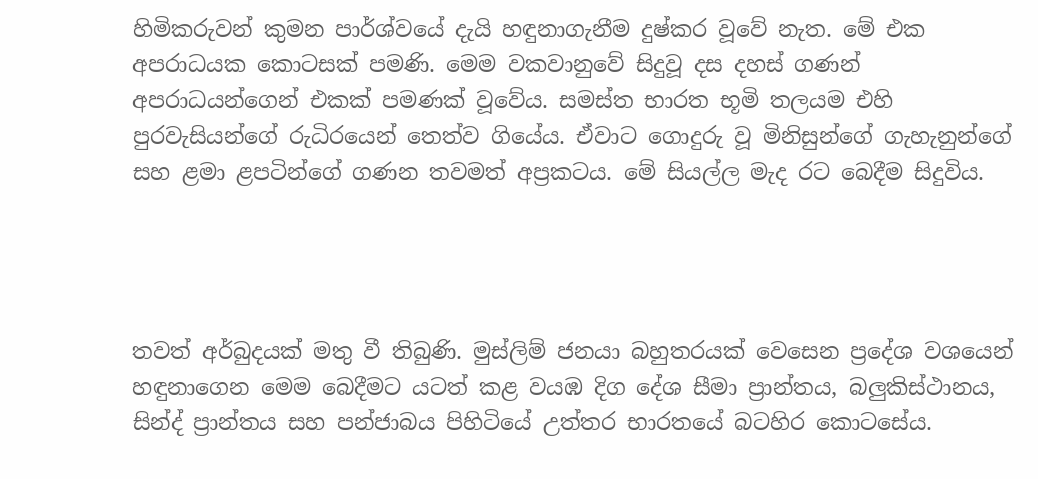හිමිකරුවන් කුමන පාර්ශ්වයේ දැයි හඳුනාගැනීම දුෂ්කර වූවේ නැත. මේ එක අපරාධයක කොටසක් පමණි. මෙම වකවානුවේ සිදුවූ දස දහස් ගණන්  අපරාධයන්ගෙන් එකක් පමණක් වූවේය. සමස්ත භාරත භූමි තලයම එහි පුරවැසියන්ගේ රුධිරයෙන් තෙත්ව ගියේය. ඒවාට ගොදුරු වූ මිනිසුන්ගේ ගැහැනුන්ගේ සහ ළමා ළපටින්ගේ ගණන තවමත් අප්‍රකටය. මේ සියල්ල මැද රට බෙදීම සිදුවිය.




තවත් අර්බුදයක් මතු වී තිබුණි. මුස්ලිම් ජනයා බහුතරයක් වෙසෙන ප්‍රදේශ වශයෙන් හඳුනාගෙන මෙම බෙදීමට යටත් කළ වයඹ දිග දේශ සීමා ප්‍රාන්තය, බලුකිස්ථානය, සින්ද් ප්‍රාන්තය සහ පන්ජාබය පිහිටියේ උත්තර භාරතයේ බටහිර කොටසේය.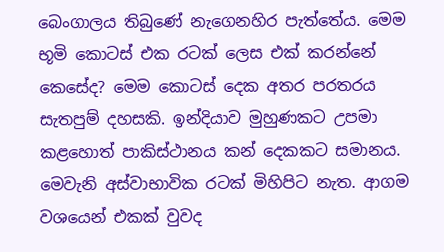බෙංගාලය තිබුණේ නැගෙනහිර පැත්තේය. මෙම භූමි කොටස් එක රටක් ලෙස එක් කරන්නේ කෙසේද? මෙම කොටස් දෙක අතර පරතරය සැතපුම් දහසකි. ඉන්දියාව මුහුණකට උපමා කළහොත් පාකිස්ථානය කන් දෙකකට සමානය. මෙවැනි අස්වාභාවික රටක් මිහිපිට නැත. ආගම වශයෙන් එකක් වුවද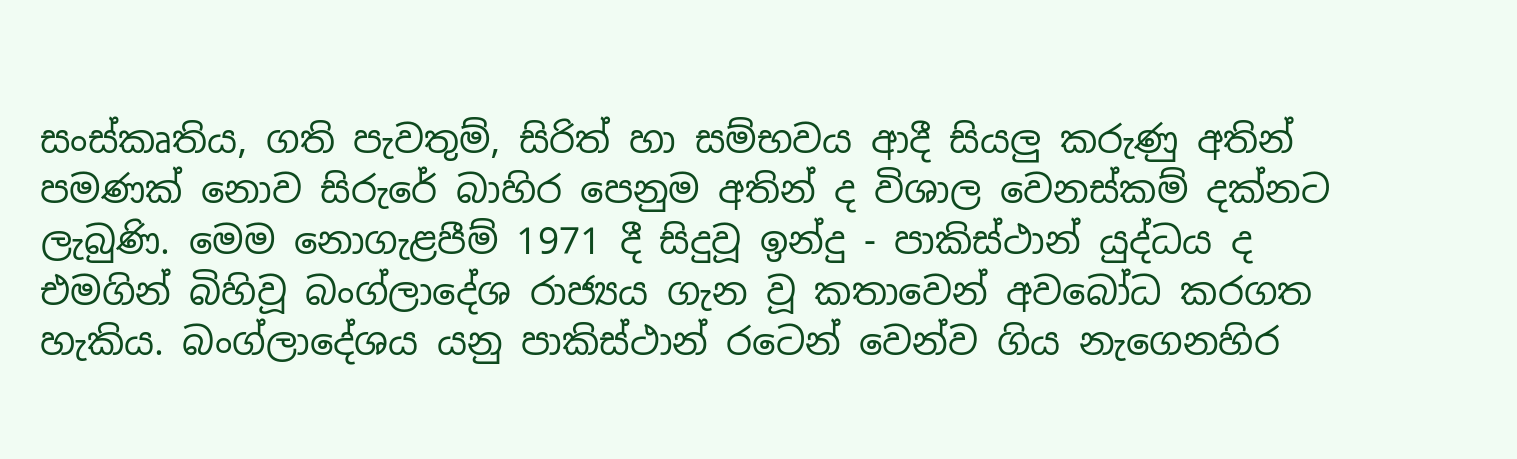සංස්කෘතිය, ගති පැවතුම්, සිරිත් හා සම්භවය ආදී සියලු කරුණු අතින් පමණක් නොව සිරුරේ බාහිර පෙනුම අතින් ද විශාල වෙනස්කම් දක්නට ලැබුණි. මෙම නොගැළපීම් 1971 දී සිදුවූ ඉන්දු - පාකිස්ථාන් යුද්ධය ද එමගින් බිහිවූ බංග්ලාදේශ රාජ්‍යය ගැන වූ කතාවෙන් අවබෝධ කරගත හැකිය. බංග්ලාදේශය යනු පාකිස්ථාන් රටෙන් වෙන්ව ගිය නැගෙනහිර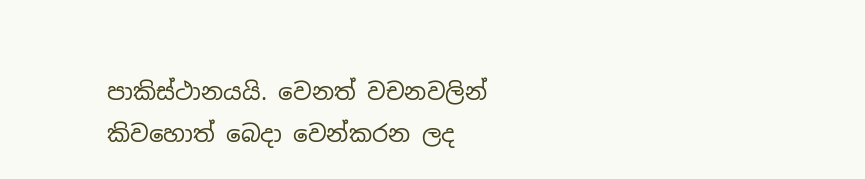පාකිස්ථානයයි. වෙනත් වචනවලින් කිවහොත් බෙදා වෙන්කරන ලද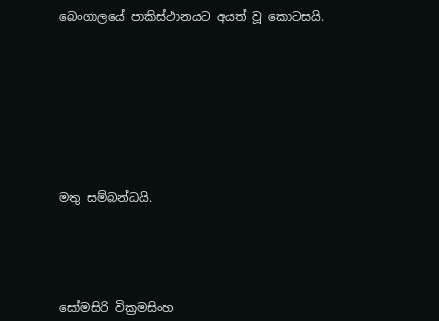බෙංගාලයේ පාකිස්ථානයට අයත් වූ කොටසයි.









මතු සම්බන්ධයි.





සෝමසිරි වික්‍රමසිංහ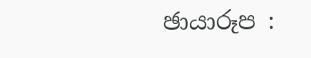ඡායාරූප :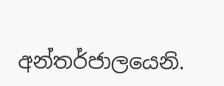අන්තර්ජාලයෙනි.